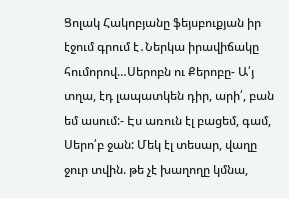Ցոլակ Հակոբյանը ֆեյսբուքյան իր էջում գրում է․Ներկա իրավիճակը հումորով…Սերոբն ու Քերոբը- Ա՛յ տղա, էդ լապատկեն դիր, արի՛, բան եմ ասում:- Էս առուն էլ բացեմ, գամ, Սերո՛բ ջան: Մեկ էլ տեսար, վաղը ջուր տվին. թե չէ խաղողը կմնա,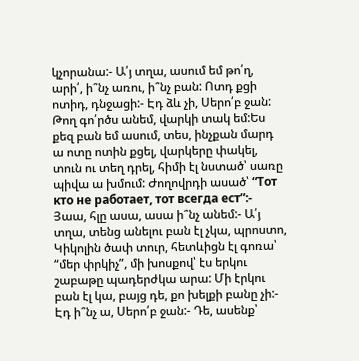կչորանա:- Ա՛յ տղա, ասում եմ թո՛ղ, արի՛, ի՞նչ առու, ի՞նչ բան: Ոտդ քցի ոտիդ, դնջացի:- Էդ ձև չի, Սերո՛բ ջան: Թող գո՛րծս անեմ, վարկի տակ եմ:Ես քեզ բան եմ ասում, տես, ինչքան մարդ ա ոտը ոտին քցել, վարկերը փակել, տուն ու տեղ դրել, հիմի էլ նստած՝ սառը պիվա ա խմում: Ժողովրդի ասած՝ “Тот кто не работает, тот всегда ест”:- Յաա, հլը ասա, ասա ի՞նչ անեմ:- Ա՛յ տղա, տենց անելու բան էլ չկա, պրոստո, Կիկոլին ծափ տուր, հետևիցն էլ գոռա՝ “մեր փրկիչ”, մի խոսքով՝ էս երկու շաբաթը պադերժկա արա: Մի էրկու բան էլ կա, բայց դե, քո խելքի բանը չի:- Էդ ի՞նչ ա, Սերո՛բ ջան:- Դե, ասենք՝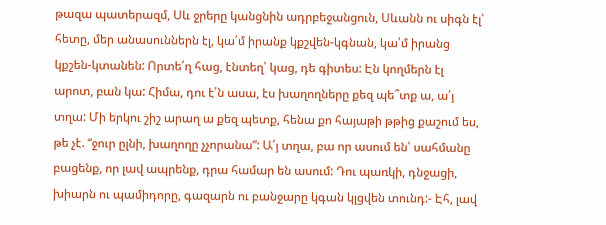թազա պատերազմ, Սև ջրերը կանցնին ադրբեջանցուն, Սևանն ու սիգն էլ՝ հետը, մեր անասուններն էլ, կա՛մ իրանք կքշվեն-կգնան, կա՛մ իրանց կքշեն-կտանեն: Որտե՛ղ հաց, էնտեղ՝ կաց, դե գիտես: Էն կողմերն էլ արոտ, բան կա: Հիմա, դու է՛ն ասա, էս խաղողները քեզ պե՞տք ա, ա՛յ տղա: Մի երկու շիշ արաղ ա քեզ պետք, հենա քո հայաթի թթից քաշում ես, թե չէ. “ջուր ըլնի, խաղողը չչորանա”: Ա՛յ տղա, բա որ ասում են՝ սահմանը բացենք, որ լավ ապրենք, դրա համար են ասում: Դու պառկի, դնջացի, խիարն ու պամիդորը, գազարն ու բանջարը կգան կլցվեն տունդ:- Էհ, լավ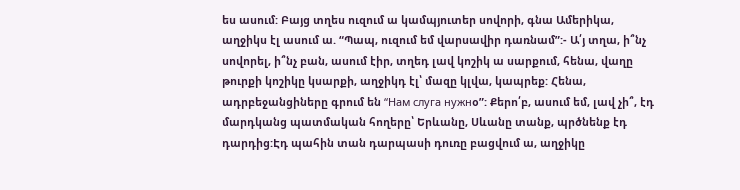ես ասում: Բայց տղես ուզում ա կամպյուտեր սովորի, գնա Ամերիկա, աղջիկս էլ ասում ա. “Պապ, ուզում եմ վարսավիր դառնամ”:- Ա՛յ տղա, ի՞նչ սովորել, ի՞նչ բան, ասում էիր, տղեդ լավ կոշիկ ա սարքում, հենա, վաղը թուրքի կոշիկը կսարքի, աղջիկդ էլ՝ մազը կլվա, կապրեք: Հենա, ադրբեջանցիները գրում են “Нам слуга нужнօ”: Քերո՛բ, ասում եմ, լավ չի՞, էդ մարդկանց պատմական հողերը՝ Երևանը, Սևանը տանք, պրծնենք էդ դարդից:Էդ պահին տան դարպասի դուռը բացվում ա, աղջիկը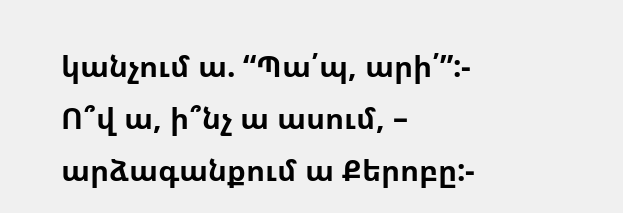կանչում ա. “Պա՛պ, արի՛”:- Ո՞վ ա, ի՞նչ ա ասում, – արձագանքում ա Քերոբը:-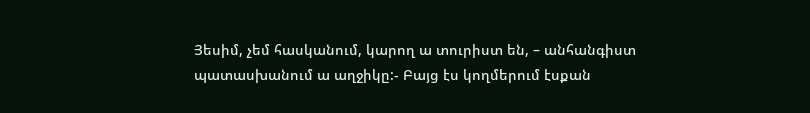Յեսիմ, չեմ հասկանում, կարող ա տուրիստ են, – անհանգիստ պատասխանում ա աղջիկը:- Բայց էս կողմերում էսքան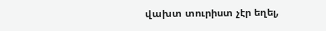վախտ տուրիստ չէր եղել,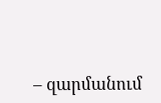– զարմանում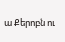ա Քերոբն ու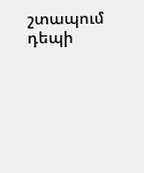շտապում դեպի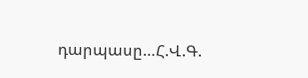դարպասը…Հ.Վ.Գ.